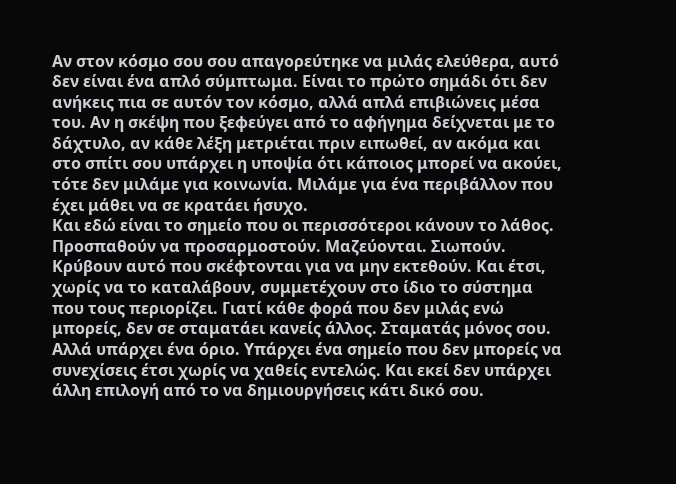Αν στον κόσμο σου σου απαγορεύτηκε να μιλάς ελεύθερα, αυτό δεν είναι ένα απλό σύμπτωμα. Είναι το πρώτο σημάδι ότι δεν ανήκεις πια σε αυτόν τον κόσμο, αλλά απλά επιβιώνεις μέσα του. Αν η σκέψη που ξεφεύγει από το αφήγημα δείχνεται με το δάχτυλο, αν κάθε λέξη μετριέται πριν ειπωθεί, αν ακόμα και στο σπίτι σου υπάρχει η υποψία ότι κάποιος μπορεί να ακούει, τότε δεν μιλάμε για κοινωνία. Μιλάμε για ένα περιβάλλον που έχει μάθει να σε κρατάει ήσυχο.
Και εδώ είναι το σημείο που οι περισσότεροι κάνουν το λάθος. Προσπαθούν να προσαρμοστούν. Μαζεύονται. Σιωπούν. Κρύβουν αυτό που σκέφτονται για να μην εκτεθούν. Και έτσι, χωρίς να το καταλάβουν, συμμετέχουν στο ίδιο το σύστημα που τους περιορίζει. Γιατί κάθε φορά που δεν μιλάς ενώ μπορείς, δεν σε σταματάει κανείς άλλος. Σταματάς μόνος σου.
Αλλά υπάρχει ένα όριο. Υπάρχει ένα σημείο που δεν μπορείς να συνεχίσεις έτσι χωρίς να χαθείς εντελώς. Και εκεί δεν υπάρχει άλλη επιλογή από το να δημιουργήσεις κάτι δικό σου.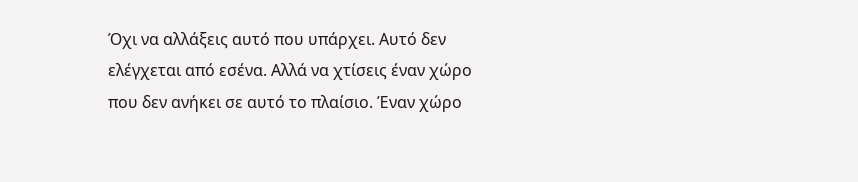Όχι να αλλάξεις αυτό που υπάρχει. Αυτό δεν ελέγχεται από εσένα. Αλλά να χτίσεις έναν χώρο που δεν ανήκει σε αυτό το πλαίσιο. Έναν χώρο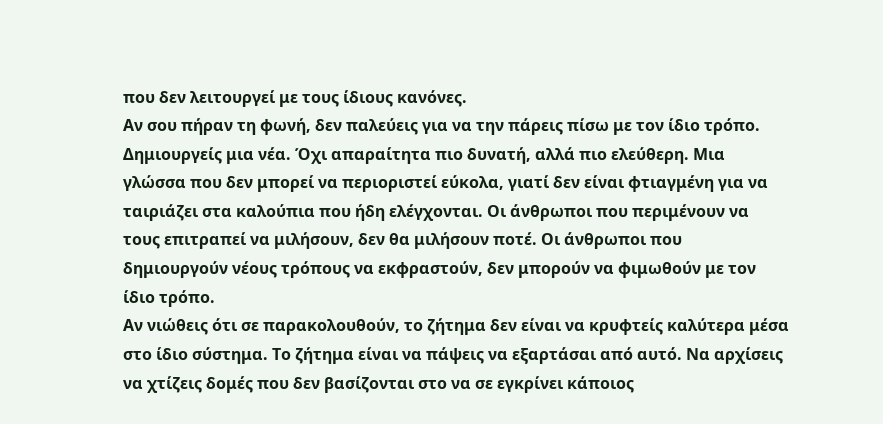που δεν λειτουργεί με τους ίδιους κανόνες.
Αν σου πήραν τη φωνή, δεν παλεύεις για να την πάρεις πίσω με τον ίδιο τρόπο. Δημιουργείς μια νέα. Όχι απαραίτητα πιο δυνατή, αλλά πιο ελεύθερη. Μια γλώσσα που δεν μπορεί να περιοριστεί εύκολα, γιατί δεν είναι φτιαγμένη για να ταιριάζει στα καλούπια που ήδη ελέγχονται. Οι άνθρωποι που περιμένουν να τους επιτραπεί να μιλήσουν, δεν θα μιλήσουν ποτέ. Οι άνθρωποι που δημιουργούν νέους τρόπους να εκφραστούν, δεν μπορούν να φιμωθούν με τον ίδιο τρόπο.
Αν νιώθεις ότι σε παρακολουθούν, το ζήτημα δεν είναι να κρυφτείς καλύτερα μέσα στο ίδιο σύστημα. Το ζήτημα είναι να πάψεις να εξαρτάσαι από αυτό. Να αρχίσεις να χτίζεις δομές που δεν βασίζονται στο να σε εγκρίνει κάποιος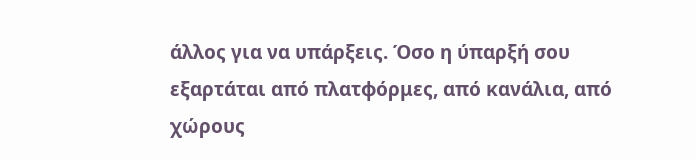άλλος για να υπάρξεις. Όσο η ύπαρξή σου εξαρτάται από πλατφόρμες, από κανάλια, από χώρους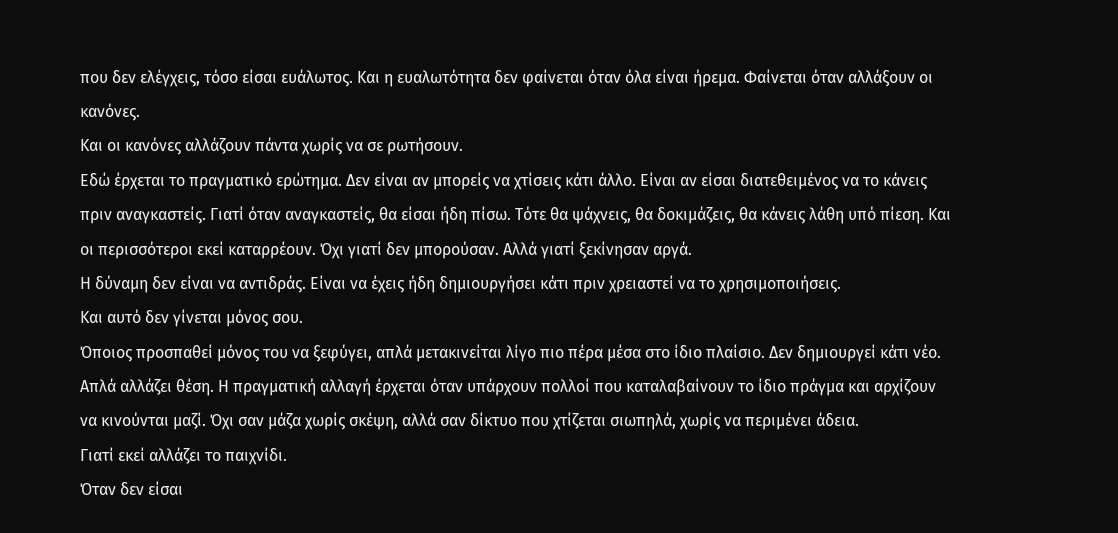που δεν ελέγχεις, τόσο είσαι ευάλωτος. Και η ευαλωτότητα δεν φαίνεται όταν όλα είναι ήρεμα. Φαίνεται όταν αλλάξουν οι κανόνες.
Και οι κανόνες αλλάζουν πάντα χωρίς να σε ρωτήσουν.
Εδώ έρχεται το πραγματικό ερώτημα. Δεν είναι αν μπορείς να χτίσεις κάτι άλλο. Είναι αν είσαι διατεθειμένος να το κάνεις πριν αναγκαστείς. Γιατί όταν αναγκαστείς, θα είσαι ήδη πίσω. Τότε θα ψάχνεις, θα δοκιμάζεις, θα κάνεις λάθη υπό πίεση. Και οι περισσότεροι εκεί καταρρέουν. Όχι γιατί δεν μπορούσαν. Αλλά γιατί ξεκίνησαν αργά.
Η δύναμη δεν είναι να αντιδράς. Είναι να έχεις ήδη δημιουργήσει κάτι πριν χρειαστεί να το χρησιμοποιήσεις.
Και αυτό δεν γίνεται μόνος σου.
Όποιος προσπαθεί μόνος του να ξεφύγει, απλά μετακινείται λίγο πιο πέρα μέσα στο ίδιο πλαίσιο. Δεν δημιουργεί κάτι νέο. Απλά αλλάζει θέση. Η πραγματική αλλαγή έρχεται όταν υπάρχουν πολλοί που καταλαβαίνουν το ίδιο πράγμα και αρχίζουν να κινούνται μαζί. Όχι σαν μάζα χωρίς σκέψη, αλλά σαν δίκτυο που χτίζεται σιωπηλά, χωρίς να περιμένει άδεια.
Γιατί εκεί αλλάζει το παιχνίδι.
Όταν δεν είσαι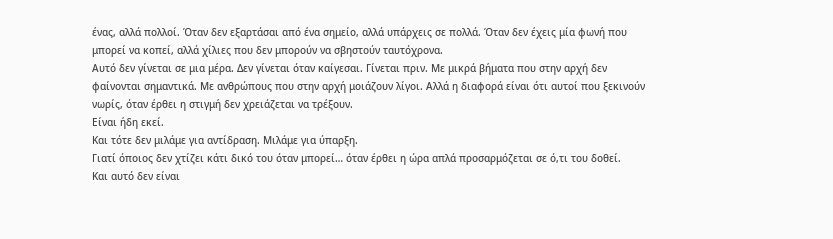ένας, αλλά πολλοί. Όταν δεν εξαρτάσαι από ένα σημείο, αλλά υπάρχεις σε πολλά. Όταν δεν έχεις μία φωνή που μπορεί να κοπεί, αλλά χίλιες που δεν μπορούν να σβηστούν ταυτόχρονα.
Αυτό δεν γίνεται σε μια μέρα. Δεν γίνεται όταν καίγεσαι. Γίνεται πριν. Με μικρά βήματα που στην αρχή δεν φαίνονται σημαντικά. Με ανθρώπους που στην αρχή μοιάζουν λίγοι. Αλλά η διαφορά είναι ότι αυτοί που ξεκινούν νωρίς, όταν έρθει η στιγμή δεν χρειάζεται να τρέξουν.
Είναι ήδη εκεί.
Και τότε δεν μιλάμε για αντίδραση. Μιλάμε για ύπαρξη.
Γιατί όποιος δεν χτίζει κάτι δικό του όταν μπορεί… όταν έρθει η ώρα απλά προσαρμόζεται σε ό,τι του δοθεί.
Και αυτό δεν είναι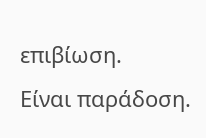επιβίωση.
Είναι παράδοση.